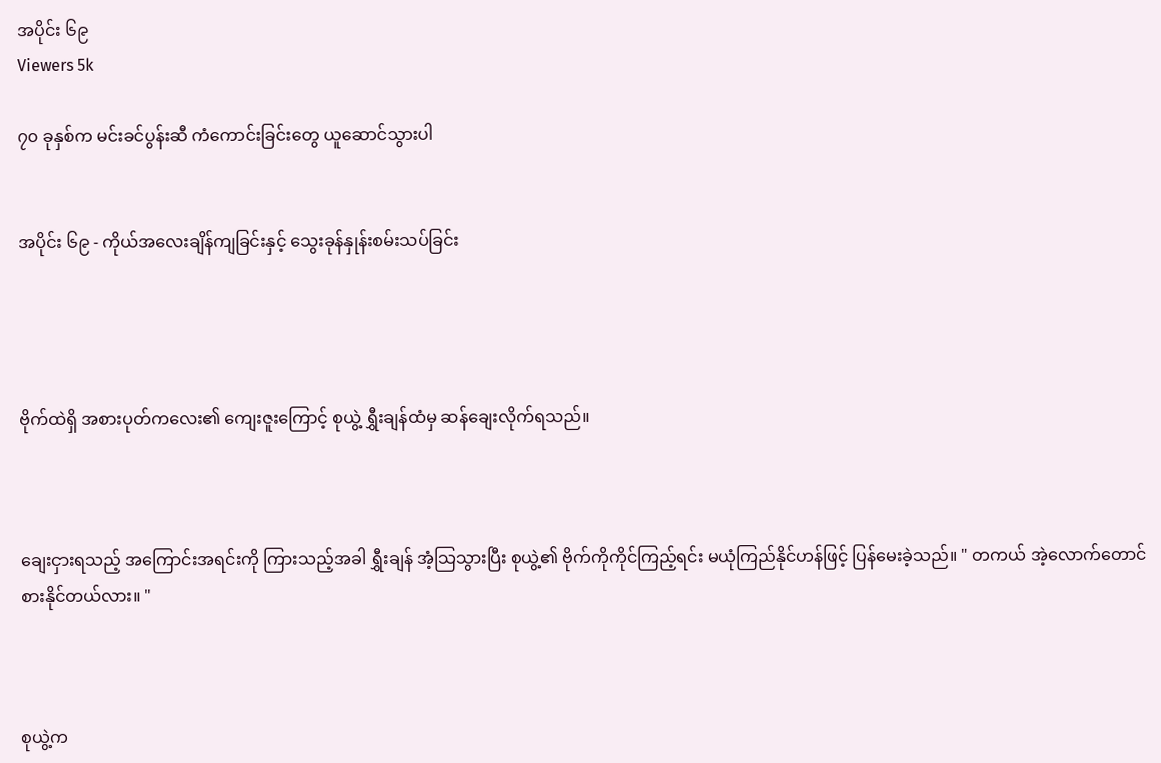အပိုင်း ၆၉
Viewers 5k

၇၀ ခုနှစ်က မင်းခင်ပွန်းဆီ ကံကောင်းခြင်းတွေ ယူဆောင်သွားပါ


အပိုင်း ၆၉ - ကိုယ်အလေးချိန်ကျခြင်းနှင့် သွေးခုန်နှုန်းစမ်းသပ်ခြင်း




ဗိုက်ထဲရှိ အစားပုတ်ကလေး၏ ကျေးဇူးကြောင့် စုယွဲ့ ရွှီးချန်ထံမှ ဆန်ချေးလိုက်ရသည်။



ချေးငှားရသည့် အကြောင်းအရင်းကို ကြားသည့်အခါ ရွှီးချန် အံ့သြသွားပြီး စုယွဲ့၏ ဗိုက်ကိုကိုင်ကြည့်ရင်း မယုံကြည်နိုင်ဟန်ဖြင့် ပြန်မေးခဲ့သည်။ " တကယ် အဲ့လောက်တောင် စားနိုင်တယ်လား။ "



စုယွဲ့က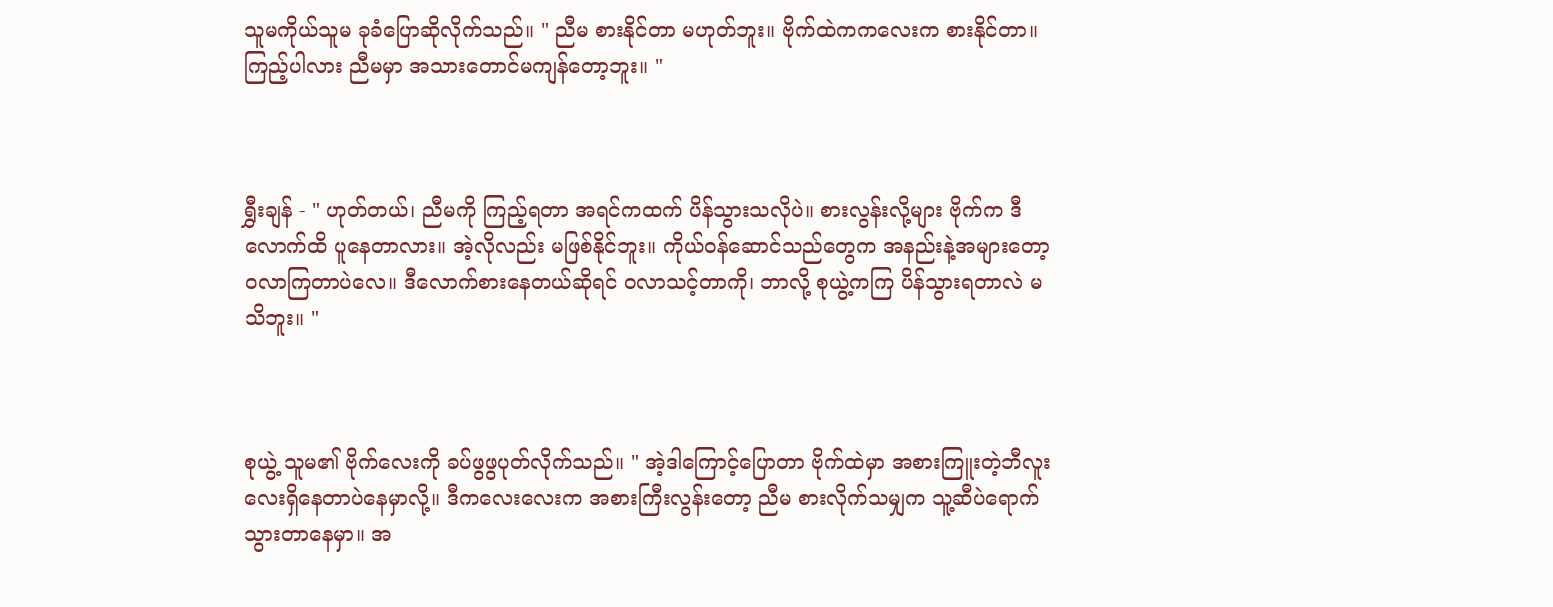သူမကိုယ်သူမ ခုခံပြောဆိုလိုက်သည်။ " ညီမ စားနိုင်တာ မဟုတ်ဘူး။ ဗိုက်ထဲကကလေးက စားနိုင်တာ။ ကြည့်ပါလား ညီမမှာ အသားတောင်မကျန်တော့ဘူး။ "



ရွှီးချန် - " ဟုတ်တယ်၊ ညီမကို ကြည့်ရတာ အရင်ကထက် ပိန်သွားသလိုပဲ။ စားလွန်းလို့များ ဗိုက်က ဒီလောက်ထိ ပူနေတာလား။ အဲ့လိုလည်း မဖြစ်နိုင်ဘူး။ ကိုယ်၀န်ဆောင်သည်တွေက အနည်းနဲ့အများတော့ ၀လာကြတာပဲလေ။ ဒီလောက်စားနေတယ်ဆိုရင် ၀လာသင့်တာကို၊ ဘာလို့ စုယွဲ့ကကြ ပိန်သွားရတာလဲ မသိဘူး။ "



စုယွဲ့ သူမ၏ ဗိုက်လေးကို ခပ်ဖွဖွပုတ်လိုက်သည်။ " အဲ့ဒါကြောင့်ပြောတာ ဗိုက်ထဲမှာ အစားကြူးတဲ့ဘီလူးလေးရှိနေတာပဲနေမှာလို့။ ဒီကလေးလေးက အစားကြီးလွန်းတော့ ညီမ စားလိုက်သမျှက သူ့ဆီပဲရောက်သွားတာနေမှာ။ အ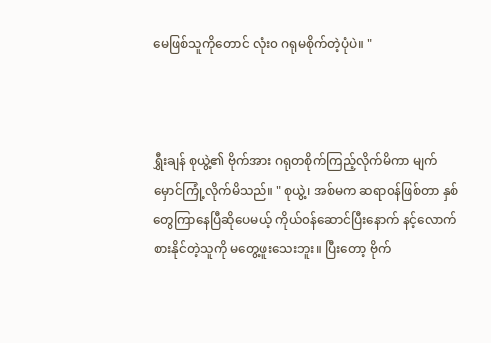မေဖြစ်သူကိုတောင် လုံး၀ ဂရုမစိုက်တဲ့ပုံပဲ။ "



ရွှီးချန် စုယွဲ့၏ ဗိုက်အား ဂရုတစိုက်ကြည့်လိုက်မိကာ မျက်မှောင်ကြုံ့လိုက်မိသည်။ " စုယွဲ့၊ အစ်မက ဆရာ၀န်ဖြစ်တာ နှစ်တွေကြာနေပြီဆိုပေမယ့် ကိုယ်၀န်ဆောင်ပြီးနောက် နင့်လောက်စားနိုင်တဲ့သူကို မတွေ့ဖူးသေးဘူး။ ပြီးတော့ ဗိုက်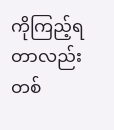ကိုကြည့်ရတာလည်း တစ်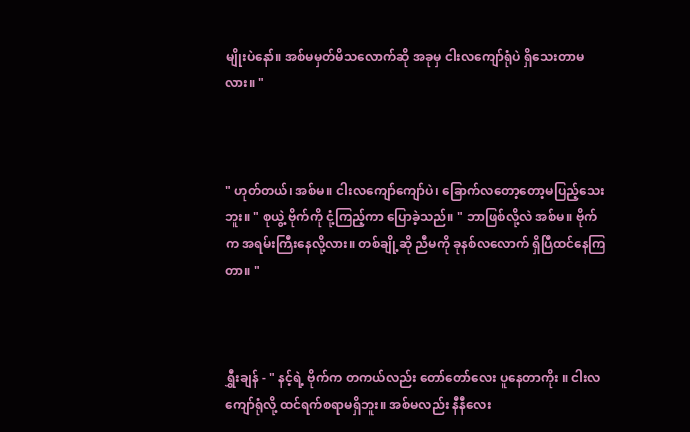မျိုးပဲနော်။ အစ်မမှတ်မိသလောက်ဆို အခုမှ ငါးလကျော်ရုံပဲ ရှိသေးတာမလား။ "



" ဟုတ်တယ်၊ အစ်မ။ ငါးလကျော်ကျော်ပဲ၊ ခြောက်လတော့တော့မပြည့်သေးဘူး။ " စုယွဲ့ ဗိုက်ကို ငုံ့ကြည့်ကာ ပြောခဲ့သည်။ " ဘာဖြစ်လို့လဲ အစ်မ။ ဗိုက်က အရမ်းကြီးနေလို့လား။ တစ်ချို့ဆို ညီမကို ခုနစ်လလောက် ရှိပြီထင်နေကြတာ။ "



ရွှီးချန် - " နင့်ရဲ့ ဗိုက်က တကယ်လည်း တော်တော်လေး ပူနေတာကိုး ။ ငါးလကျော်ရုံလို့ ထင်ရက်စရာမရှိဘူး။ အစ်မလည်း နီနီလေး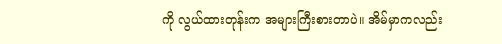ကို လွယ်ထားတုန်းက အများကြီးစားတာပဲ။ အိမ်မှာကလည်း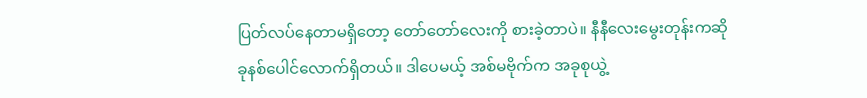ပြတ်လပ်နေတာမရှိတော့ တော်တော်လေးကို စားခဲ့တာပဲ။ နီနီလေးမွေးတုန်းကဆို ခုနစ်ပေါင်လောက်ရှိတယ်။ ဒါပေမယ့် အစ်မဗိုက်က အခုစုယွဲ့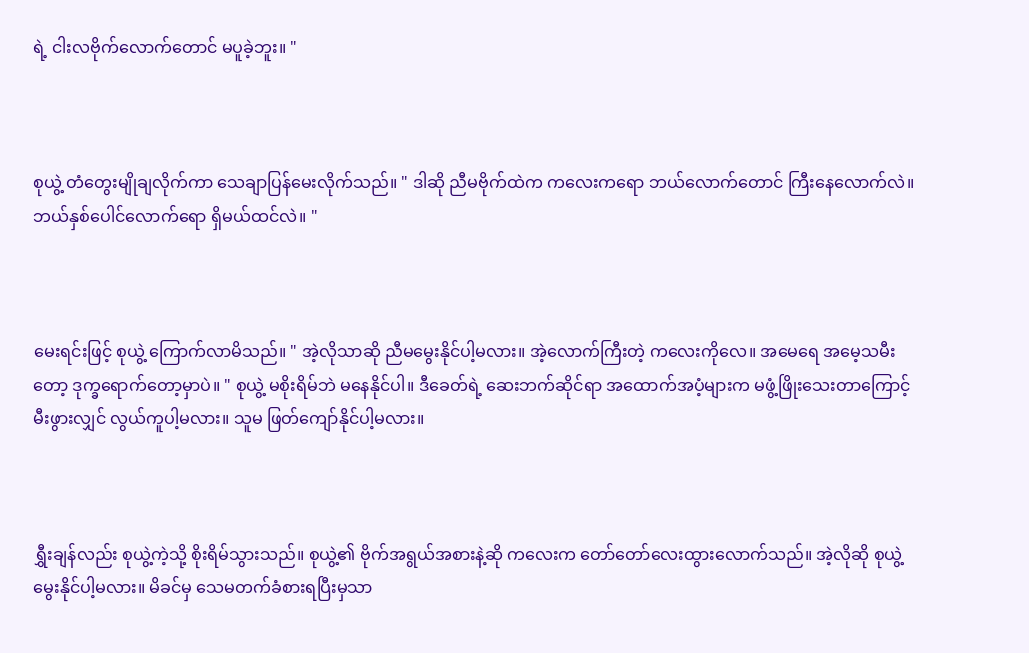ရဲ့ ငါးလဗိုက်လောက်တောင် မပူခဲ့ဘူး။ "



စုယွဲ့ တံတွေးမျိုချလိုက်ကာ သေချာပြန်မေးလိုက်သည်။ " ဒါဆို ညီမဗိုက်ထဲက ကလေးကရော ဘယ်လောက်တောင် ကြီးနေလောက်လဲ။ ဘယ်နှစ်ပေါင်လောက်ရော ရှိမယ်ထင်လဲ။ "



မေးရင်းဖြင့် စုယွဲ့ ကြောက်လာမိသည်။ " အဲ့လိုသာဆို ညီမမွေးနိုင်ပါ့မလား။ အဲ့လောက်ကြီးတဲ့ ကလေးကိုလေ။ အမေရေ အမေ့သမီးတော့ ဒုက္ခရောက်တော့မှာပဲ။ " စုယွဲ့ မစိုးရိမ်ဘဲ မနေနိုင်ပါ။ ဒီခေတ်ရဲ့ ဆေးဘက်ဆိုင်ရာ အထောက်အပံ့များက မဖွံ့ဖြိုးသေးတာကြောင့် မီးဖွားလျှင် လွယ်ကူပါ့မလား။ သူမ ဖြတ်ကျော်နိုင်ပါ့မလား။



ရွှီးချန်လည်း စုယွဲ့ကဲ့သို့ စိုးရိမ်သွားသည်။ စုယွဲ့၏ ဗိုက်အရွယ်အစားနဲ့ဆို ကလေးက တော်တော်လေးထွားလောက်သည်။ အဲ့လိုဆို စုယွဲ့မွေးနိုင်ပါ့မလား။ မိခင်မှ သေမတက်ခံစားရပြီးမှသာ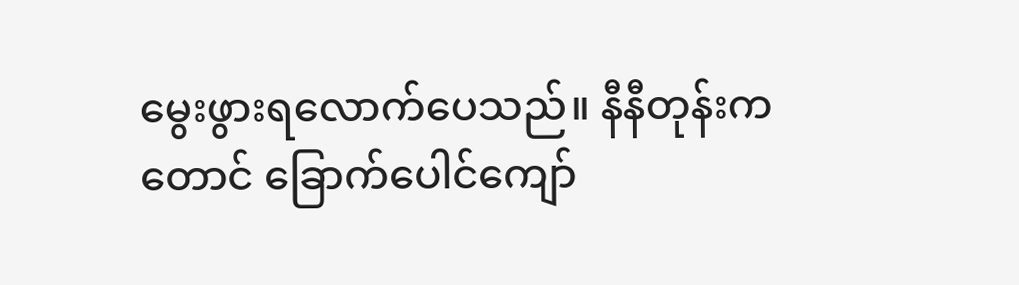မွေးဖွားရလောက်ပေသည်။ နီနီတုန်းကတောင် ခြောက်ပေါင်ကျော်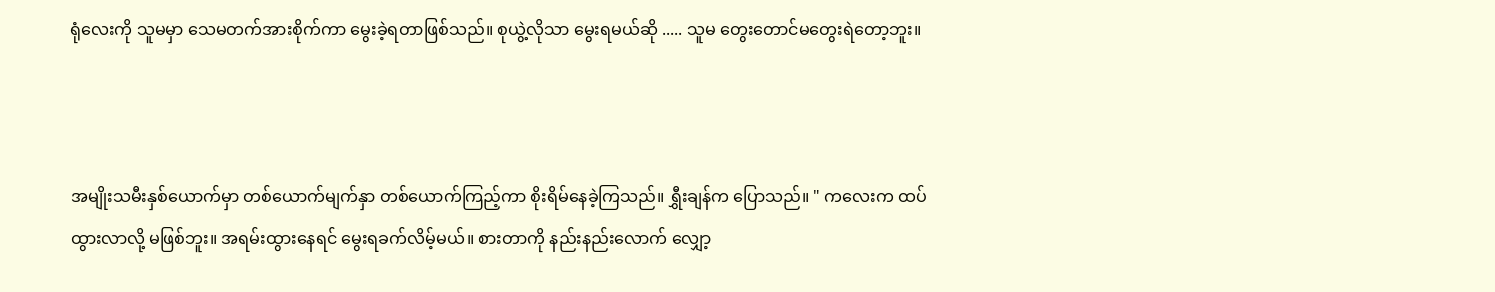ရုံလေးကို သူမမှာ သေမတက်အားစိုက်ကာ မွေးခဲ့ရတာဖြစ်သည်။ စုယွဲ့လိုသာ မွေးရမယ်ဆို ..... သူမ တွေးတောင်မတွေးရဲတော့ဘူး။



အမျိုးသမီးနှစ်ယောက်မှာ တစ်ယောက်မျက်နှာ တစ်ယောက်ကြည့်ကာ စိုးရိမ်နေခဲ့ကြသည်။ ရွှီးချန်က ပြောသည်။ " ကလေးက ထပ်ထွားလာလို့ မဖြစ်ဘူး။ အရမ်းထွားနေရင် မွေးရခက်လိမ့်မယ်။ စားတာကို နည်းနည်းလောက် လျှော့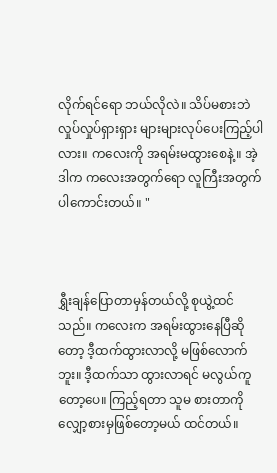လိုက်ရင်ရော ဘယ်လိုလဲ။ သိပ်မစားဘဲ လှုပ်လှုပ်ရှားရှား များများလုပ်ပေးကြည့်ပါလား။ ကလေးကို အရမ်းမထွားစေနဲ့။ အဲ့ဒါက ကလေးအတွက်ရော လူကြီးအတွက်ပါကောင်းတယ်။ "



ရွှီးချန်ပြောတာမှန်တယ်လို့ စုယွဲ့ထင်သည်။ ကလေးက အရမ်းထွားနေပြီဆိုတော့ ဒီ့ထက်ထွားလာလို့ မဖြစ်လောက်ဘူး။ ဒီ့ထက်သာ ထွားလာရင် မလွယ်ကူတော့ပေ။ ကြည့်ရတာ သူမ စားတာကို လျှော့စားမှဖြစ်တော့မယ် ထင်တယ်။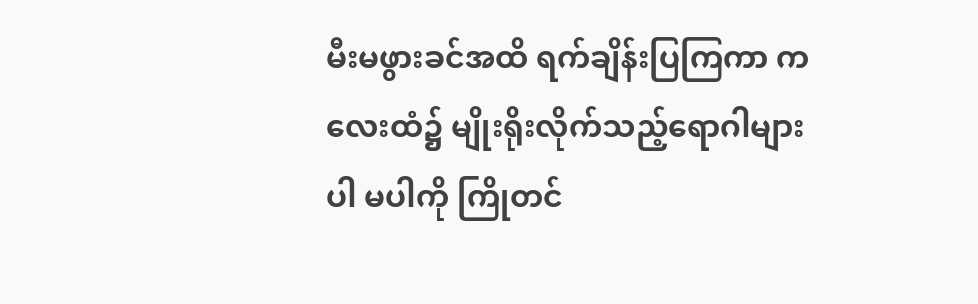မီးမဖွားခင်အထိ ရက်ချိန်းပြကြကာ ကလေးထံ၌ မျိုးရိုးလိုက်သည့်ရောဂါများ ပါ မပါကို ကြိုတင်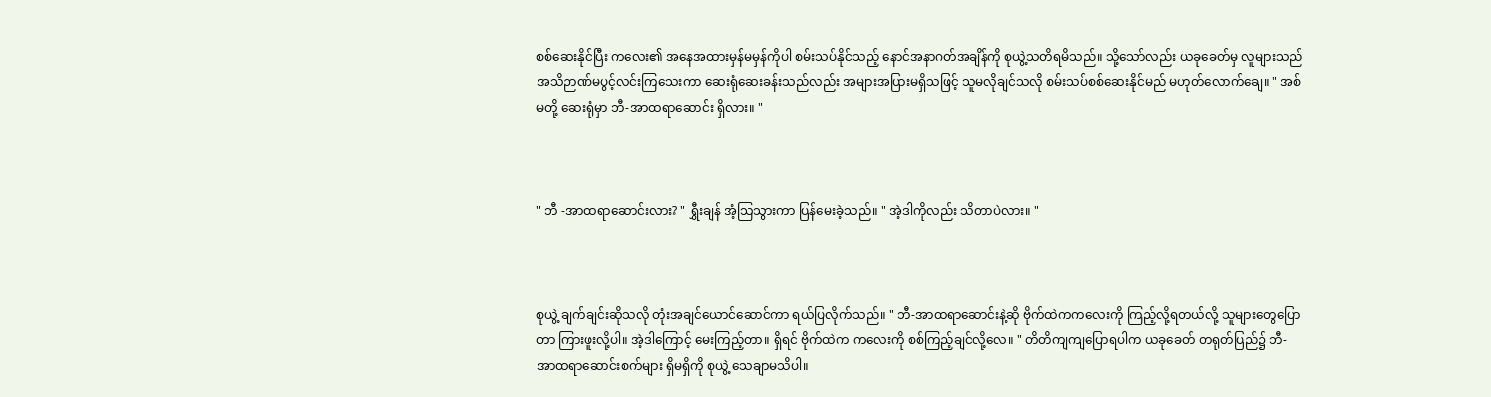စစ်ဆေးနိုင်ပြီး ကလေး၏ အနေအထားမှန်မမှန်ကိုပါ စမ်းသပ်နိုင်သည့် နောင်အနာဂတ်အချိန်ကို စုယွဲ့သတိရမိသည်။ သို့သော်လည်း ယခုခေတ်မှ လူများသည် အသိဉာဏ်မပွင့်လင်းကြသေးကာ ဆေးရုံဆေးခန်းသည်လည်း အများအပြားမရှိသဖြင့် သူမလိုချင်သလို စမ်းသပ်စစ်ဆေးနိုင်မည် မဟုတ်လောက်ချေ။ " အစ်မတို့ ဆေးရုံမှာ ဘီ-အာထရာဆောင်း ရှိလား။ "



" ဘီ -အာထရာဆောင်းလား? " ရွှီးချန် အံ့သြသွားကာ ပြန်မေးခဲ့သည်။ " အဲ့ဒါကိုလည်း သိတာပဲလား။ "



စုယွဲ့ ချက်ချင်းဆိုသလို တုံးအချင်ယောင်ဆောင်ကာ ရယ်ပြလိုက်သည်။ " ဘီ-အာထရာဆောင်းနဲ့ဆို ဗိုက်ထဲကကလေးကို ကြည့်လို့ရတယ်လို့ သူများတွေပြောတာ ကြားဖူးလို့ပါ။ အဲ့ဒါကြောင့် မေးကြည့်တာ။ ရှိရင် ဗိုက်ထဲက ကလေးကို စစ်ကြည့်ချင်လို့လေ။ " တိတိကျကျပြောရပါက ယခုခေတ် တရုတ်ပြည်၌ ဘီ-အာထရာဆောင်းစက်များ ရှိမရှိကို စုယွဲ့ သေချာမသိပါ။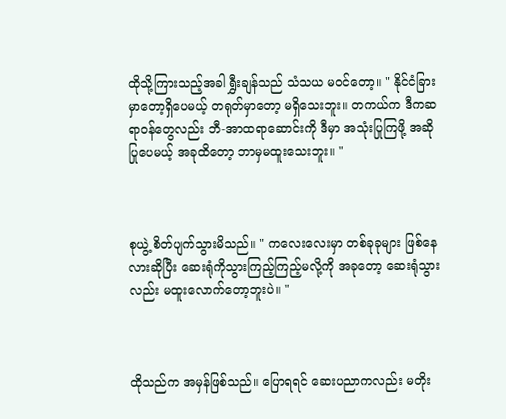ထိုသို့ကြားသည့်အခါ ရွှီးချန်သည် သံသယ မ၀င်တော့။ " နိုင်ငံခြားမှာတော့ရှိပေမယ့် တရုတ်မှာတော့ မရှိသေးဘူး။ တကယ်က ဒီကဆရာ၀န်တွေလည်း ဘီ-အာထရာဆောင်းကို ဒီမှာ အသုံးပြုကြဖို့ အဆိုပြုပေမယ့် အခုထိတော့ ဘာမှမထူးသေးဘူး။ "



စုယွဲ့ စိတ်ပျက်သွားမိသည်။ " ကလေးလေးမှာ တစ်ခုခုများ ဖြစ်နေလားဆိုပြီး ဆေးရုံကိုသွားကြည့်ကြည့်မလို့ကို အခုတော့ ဆေးရုံသွားလည်း မထူးလောက်တော့ဘူးပဲ။ "



ထိုသည်က အမှန်ဖြစ်သည်။ ပြောရရင် ဆေးပညာကလည်း မတိုး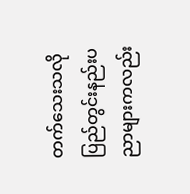တက်သေးသလို ပြည်တွင်းနည်းပညာများကလည်း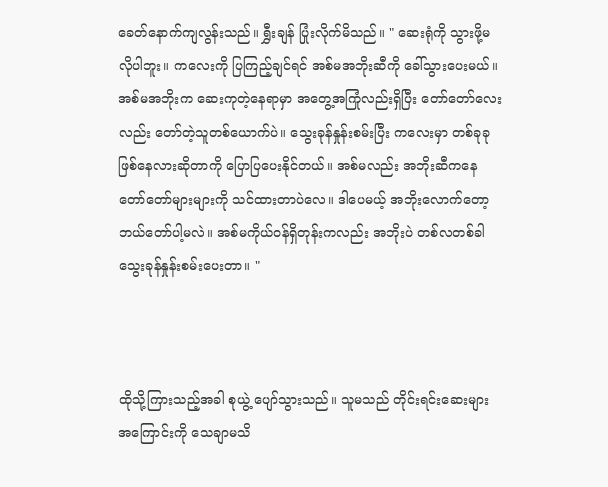ခေတ်နောက်ကျလွန်းသည်။ ရွှီးချန် ပြုံးလိုက်မိသည်။ " ဆေးရုံကို သွားဖို့မလိုပါဘူး။ ကလေးကို ပြကြည့်ချင်ရင် အစ်မအဘိုးဆီကို ခေါ်သွားပေးမယ်။ အစ်မအဘိုးက ဆေးကုတဲ့နေရာမှာ အတွေ့အကြုံလည်းရှိပြီး တော်တော်လေးလည်း တော်တဲ့သူတစ်ယောက်ပဲ။ သွေးခုန်နှုန်းစမ်းပြီး ကလေးမှာ တစ်ခုခုဖြစ်နေလားဆိုတာကို ပြောပြပေးနိုင်တယ်။ အစ်မလည်း အဘိုးဆီကနေ တော်တော်များများကို သင်ထားတာပဲလေ။ ဒါပေမယ့် အဘိုးလောက်တော့ ဘယ်တော်ပါ့မလဲ။ အစ်မကိုယ်၀န်ရှိတုန်းကလည်း အဘိုးပဲ တစ်လတစ်ခါ သွေးခုန်နှုန်းစမ်းပေးတာ။ "



ထိုသို့ကြားသည့်အခါ စုယွဲ့ ပျော်သွားသည်။ သူမသည် တိုင်းရင်းဆေးများအကြောင်းကို သေချာမသိ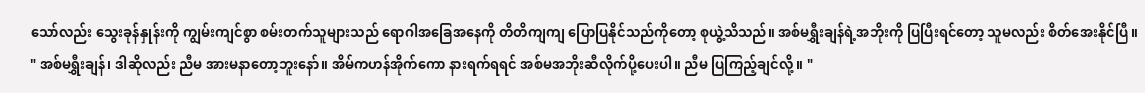သော်လည်း သွေးခုန်နှုန်းကို ကျွမ်းကျင်စွာ စမ်းတက်သူများသည် ရောဂါအခြေအနေကို တိတိကျကျ ပြောပြနိုင်သည်ကိုတော့ စုယွဲ့သိသည်။ အစ်မရွှီးချန်ရဲ့အဘိုးကို ပြပြီးရင်တော့ သူမလည်း စိတ်အေးနိုင်ပြီ။ " အစ်မရွှီးချန်၊ ဒါဆိုလည်း ညီမ အားမနာတော့ဘူးနော်။ အိမ်ကဟန်အိုက်ကော နားရက်ရရင် အစ်မအဘိုးဆီလိုက်ပို့ပေးပါ။ ညီမ ပြကြည့်ချင်လို့။ "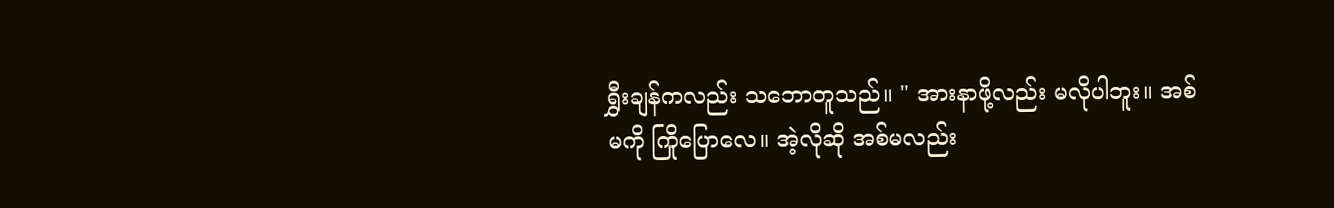ရွှီးချန်ကလည်း သဘောတူသည်။ " အားနာဖို့လည်း မလိုပါဘူး။ အစ်မကို ကြိုပြောလေ။ အဲ့လိုဆို အစ်မလည်း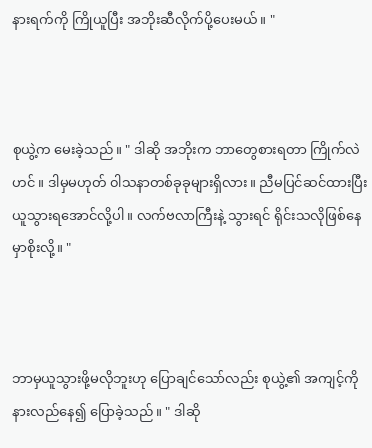နားရက်ကို ကြိုယူပြီး အဘိုးဆီလိုက်ပို့ပေးမယ်။ "



စုယွဲ့က မေးခဲ့သည်။ " ဒါဆို အဘိုးက ဘာတွေစားရတာ ကြိုက်လဲဟင် ။ ဒါမှမဟုတ် ၀ါသနာတစ်ခုခုများရှိလား။ ညီမပြင်ဆင်ထားပြီး ယူသွားရအောင်လို့ပါ။ လက်ဗလာကြီးနဲ့ သွားရင် ရိုင်းသလိုဖြစ်နေမှာစိုးလို့။ "



ဘာမှယူသွားဖို့မလိုဘူးဟု ပြောချင်သော်လည်း စုယွဲ့၏ အကျင့်ကို နားလည်နေ၍ ပြောခဲ့သည်။ " ဒါဆို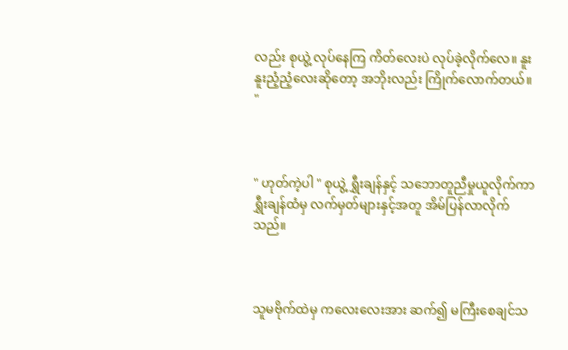လည်း စုယွဲ့ လုပ်နေကြ ကိတ်လေးပဲ လုပ်ခဲ့လိုက်လေ။ နူးနူးညံ့ညံ့လေးဆိုတော့ အဘိုးလည်း ကြိုက်လောက်တယ်။ "



" ဟုတ်ကဲ့ပါ " စုယွဲ့ ရွှီးချန်နှင့် သဘောတူညီမှုယူလိုက်ကာ ရွှီးချန်ထံမှ လက်မှတ်များနှင့်အတူ အိမ်ပြန်လာလိုက်သည်။



သူမဗိုက်ထဲမှ ကလေးလေးအား ဆက်၍ မကြီးစေချင်သ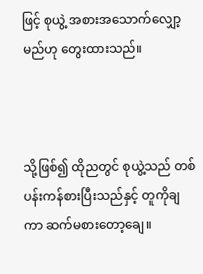ဖြင့် စုယွဲ့ အစားအသောက်လျှော့မည်ဟု တွေးထားသည်။



သို့ဖြစ်၍ ထိုညတွင် စုယွဲ့သည် တစ်ပန်းကန်စားပြီးသည်နှင့် တူကိုချကာ ဆက်မစားတော့ချေ။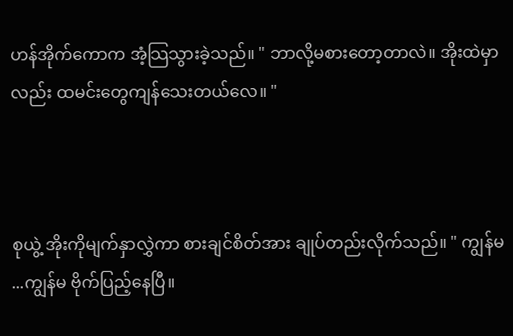ဟန်အိုက်ကောက အံ့သြသွားခဲ့သည်။ " ဘာလို့မစားတော့တာလဲ။ အိုးထဲမှာလည်း ထမင်းတွေကျန်သေးတယ်လေ။ "



စုယွဲ့ အိုးကိုမျက်နှာလွှဲကာ စားချင်စိတ်အား ချုပ်တည်းလိုက်သည်။ " ကျွန်မ ...ကျွန်မ ဗိုက်ပြည့်နေပြီ။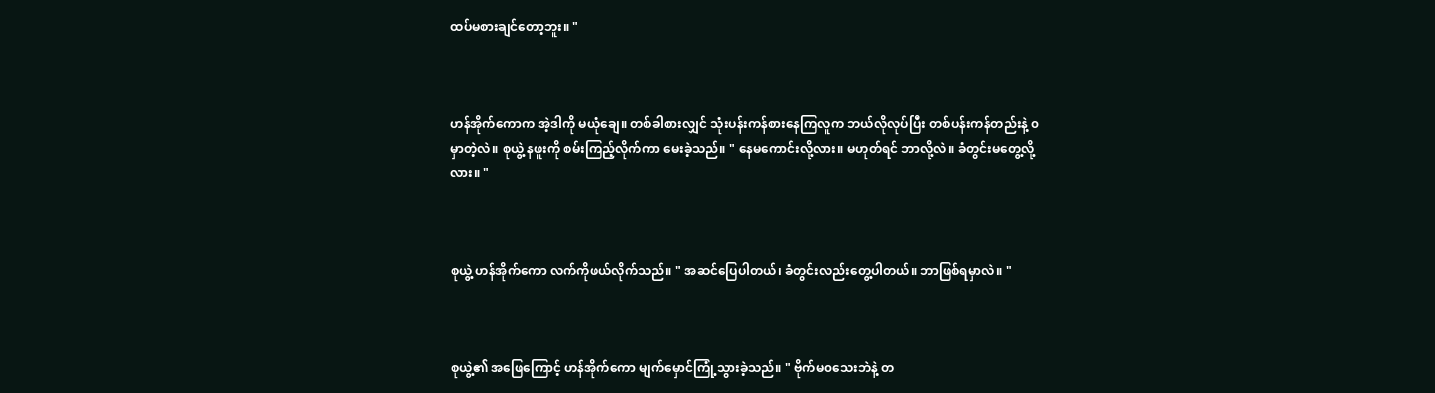ထပ်မစားချင်တော့ဘူး။ "



ဟန်အိုက်ကောက အဲ့ဒါကို မယုံချေ။ တစ်ခါစားလျှင် သုံးပန်းကန်စားနေကြလူက ဘယ်လိုလုပ်ပြီး တစ်ပန်းကန်တည်းနဲ့ ၀မှာတဲ့လဲ။ စုယွဲ့ နဖူးကို စမ်းကြည့်လိုက်ကာ မေးခဲ့သည်။ " နေမကောင်းလို့လား။ မဟုတ်ရင် ဘာလို့လဲ။ ခံတွင်းမတွေ့လို့လား။ "



စုယွဲ့ ဟန်အိုက်ကော လက်ကိုဖယ်လိုက်သည်။ " အဆင်ပြေပါတယ်၊ ခံတွင်းလည်းတွေ့ပါတယ်။ ဘာဖြစ်ရမှာလဲ။ "



စုယွဲ့၏ အဖြေကြောင့် ဟန်အိုက်ကော မျက်မှောင်ကြုံ့သွားခဲ့သည်။ " ဗိုက်မ၀သေးဘဲနဲ့ တ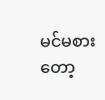မင်မစားတော့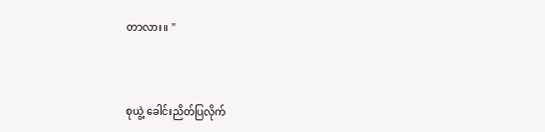တာလား။ "



စုယွဲ့ ခေါင်းညိတ်ပြလိုက်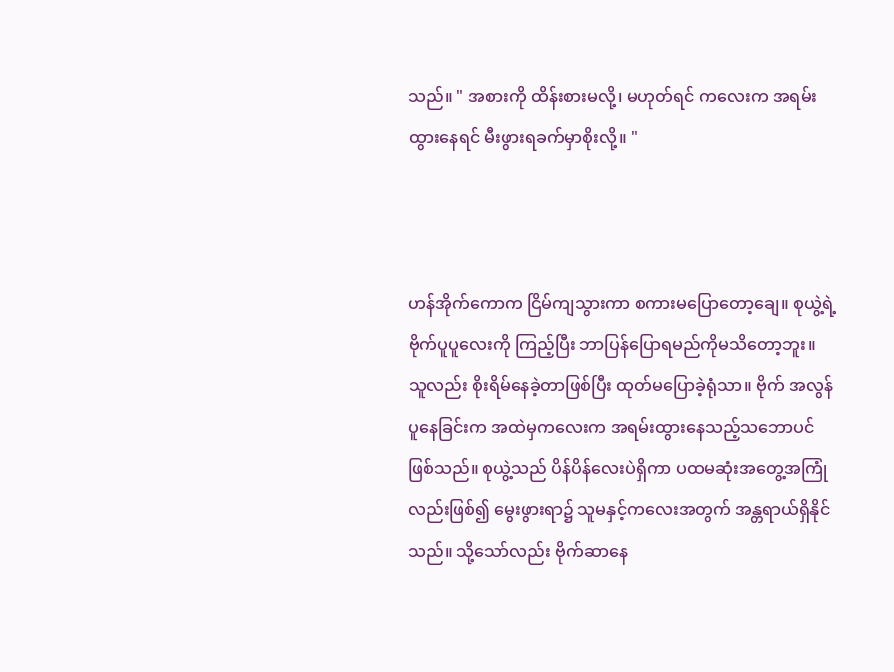သည်။ " အစားကို ထိန်းစားမလို့၊ မဟုတ်ရင် ကလေးက အရမ်းထွားနေရင် မီးဖွားရခက်မှာစိုးလို့။ "



ဟန်အိုက်ကောက ငြိမ်ကျသွားကာ စကားမပြောတော့ချေ။ စုယွဲ့ရဲ့ ဗိုက်ပူပူလေးကို ကြည့်ပြီး ဘာပြန်ပြောရမည်ကိုမသိတော့ဘူး။ သူလည်း စိုးရိမ်နေခဲ့တာဖြစ်ပြီး ထုတ်မပြောခဲ့ရုံသာ။ ဗိုက် အလွန်ပူနေခြင်းက အထဲမှကလေးက အရမ်းထွားနေသည့်သဘောပင်ဖြစ်သည်။ စုယွဲ့သည် ပိန်ပိန်လေးပဲရှိကာ ပထမဆုံးအတွေ့အကြုံလည်းဖြစ်၍ မွေးဖွားရာ၌ သူမနှင့်ကလေးအတွက် အန္တရာယ်ရှိနိုင်သည်။ သို့သော်လည်း ဗိုက်ဆာနေ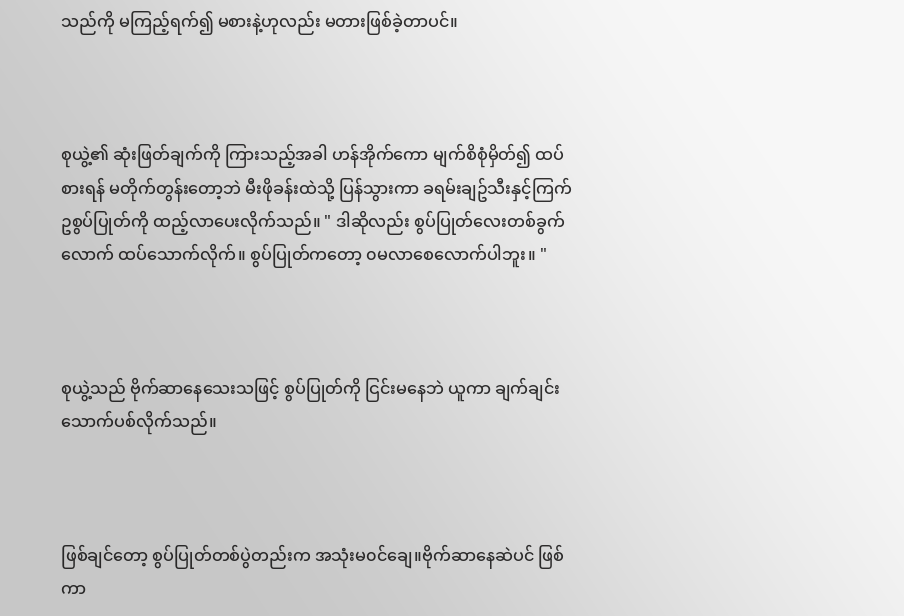သည်ကို မကြည့်ရက်၍ မစားနဲ့ဟုလည်း မတားဖြစ်ခဲ့တာပင်။



စုယွဲ့၏ ဆုံးဖြတ်ချက်ကို ကြားသည့်အခါ ဟန်အိုက်ကော မျက်စိစုံမှိတ်၍ ထပ်စားရန် မတိုက်တွန်းတော့ဘဲ မီးဖိုခန်းထဲသို့ ပြန်သွားကာ ခရမ်းချဥ်သီးနှင့်ကြက်ဥစွပ်ပြုတ်ကို ထည့်လာပေးလိုက်သည်။ " ဒါဆိုလည်း စွပ်ပြုတ်လေးတစ်ခွက်လောက် ထပ်သောက်လိုက်။ စွပ်ပြုတ်ကတော့ ၀မလာစေလောက်ပါဘူး။ "



စုယွဲ့သည် ဗိုက်ဆာနေသေးသဖြင့် စွပ်ပြုတ်ကို ငြင်းမနေဘဲ ယူကာ ချက်ချင်းသောက်ပစ်လိုက်သည်။



ဖြစ်ချင်တော့ စွပ်ပြုတ်တစ်ပွဲတည်းက အသုံးမ၀င်ချေ။ဗိုက်ဆာနေဆဲပင် ဖြစ်ကာ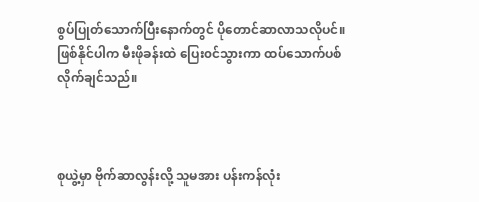စွပ်ပြုတ်သောက်ပြီးနောက်တွင် ပိုတောင်ဆာလာသလိုပင်။ ဖြစ်နိုင်ပါက မီးဖိုခန်းထဲ ပြေး၀င်သွားကာ ထပ်သောက်ပစ်လိုက်ချင်သည်။



စုယွဲ့မှာ ဗိုက်ဆာလွန်းလို့ သူမအား ပန်းကန်လုံး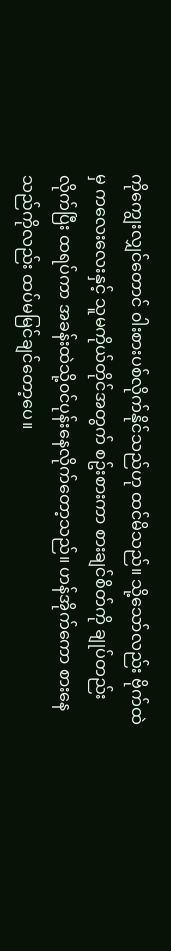ကိုကျွေးလျှင်တောင် ၀ါးစားပစ်လိုက်နိုင်သည်ဟု ထင်မိသည်။ သို့သော်လည်း ဗိုက်ထဲမှ ကလေးလေးနှင့် သူမကိုယ်တိုင်အတွက် စဥ်းစားကာ စားချင်စိတ်ကို ချုပ်တည်းလိုက်ပြီး ထရပ်ကာ အခန်းထဲသို့၀င်ပုန်းနေလိုက်တော့သည်။ ဟန်အိုက်ကော စားနေသည်ကိုလည်း ထပ်မမြင်ချင်တော့ပေ။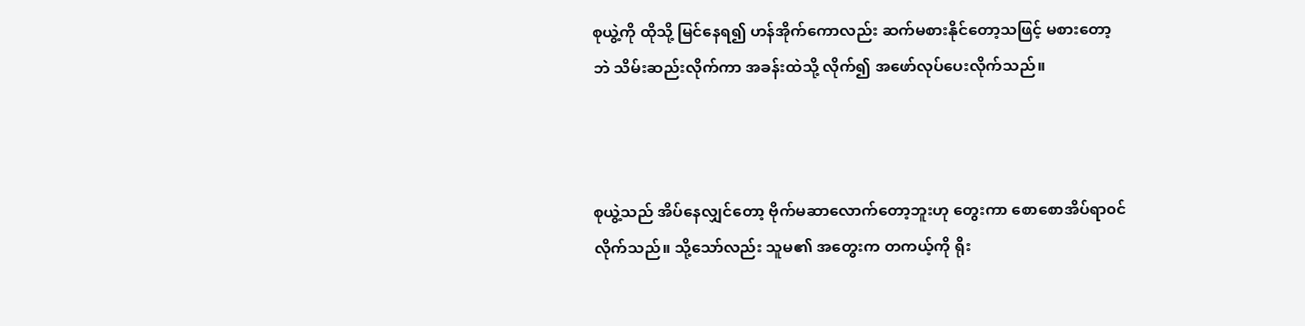စုယွဲ့ကို ထိုသို့ မြင်နေရ၍ ဟန်အိုက်ကောလည်း ဆက်မစားနိုင်တော့သဖြင့် မစားတော့ဘဲ သိမ်းဆည်းလိုက်ကာ အခန်းထဲသို့ လိုက်၍ အဖော်လုပ်ပေးလိုက်သည်။



စုယွဲ့သည် အိပ်နေလျှင်တော့ ဗိုက်မဆာလောက်တော့ဘူးဟု တွေးကာ စောစောအိပ်ရာ၀င်လိုက်သည်။ သို့သော်လည်း သူမ၏ အတွေးက တကယ့်ကို ရိုး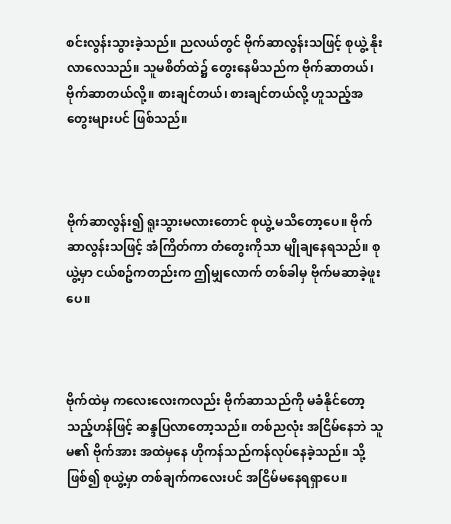စင်းလွန်းသွားခဲ့သည်။ ညလယ်တွင် ဗိုက်ဆာလွန်းသဖြင့် စုယွဲ့ နိုးလာလေသည်။ သူမစိတ်ထဲ၌ တွေးနေမိသည်က ဗိုက်ဆာတယ်၊ ဗိုက်ဆာတယ်လို့။ စားချင်တယ်၊ စားချင်တယ်လို့ ဟူသည့်အတွေးများပင် ဖြစ်သည်။



ဗိုက်ဆာလွန်း၍ ရူးသွားမလားတောင် စုယွဲ့ မသိတော့ပေ။ ဗိုက်ဆာလွန်းသဖြင့် အံကြိတ်ကာ တံတွေးကိုသာ မျိုချနေရသည်။ စုယွဲ့မှာ ငယ်စဥ်ကတည်းက ဤမျှလောက် တစ်ခါမှ ဗိုက်မဆာခဲ့ဖူးပေ။



ဗိုက်ထဲမှ ကလေးလေးကလည်း ဗိုက်ဆာသည်ကို မခံနိုင်တော့သည့်ဟန်ဖြင့် ဆန္ဒပြလာတော့သည်။ တစ်ညလုံး အငြိမ်နေဘဲ သူမ၏ ဗိုက်အား အထဲမှနေ ဟိုကန်သည်ကန်လုပ်နေခဲ့သည်။ သို့ဖြစ်၍ စုယွဲ့မှာ တစ်ချက်ကလေးပင် အငြိမ်မနေရရှာပေ။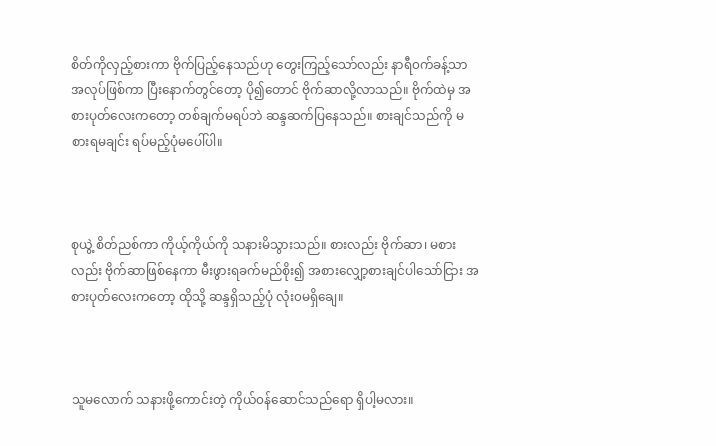စိတ်ကိုလှည့်စားကာ ဗိုက်ပြည့်နေသည်ဟု တွေးကြည့်သော်လည်း နာရီ၀က်ခန့်သာ အလုပ်ဖြစ်ကာ ပြီးနောက်တွင်တော့ ပို၍တောင် ဗိုက်ဆာလို့လာသည်။ ဗိုက်ထဲမှ အစားပုတ်လေးကတော့ တစ်ချက်မရပ်ဘဲ ဆန္ဒဆက်ပြနေသည်။ စားချင်သည်ကို မစားရမချင်း ရပ်မည့်ပုံမပေါ်ပါ။



စုယွဲ့ စိတ်ညစ်ကာ ကိုယ့်ကိုယ်ကို သနားမိသွားသည်။ စားလည်း ဗိုက်ဆာ၊ မစားလည်း ဗိုက်ဆာဖြစ်နေကာ မီးဖွားရခက်မည်စိုး၍ အစားလျှော့စားချင်ပါသော်ငြား အစားပုတ်လေးကတော့ ထိုသို့ ဆန္ဒရှိသည့်ပုံ လုံး၀မရှိချေ။



သူမလောက် သနားဖို့ကောင်းတဲ့ ကိုယ်၀န်ဆောင်သည်ရော ရှိပါ့မလား။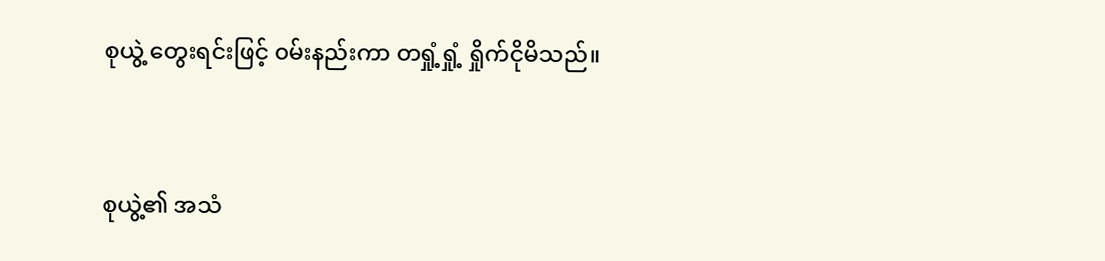စုယွဲ့ တွေးရင်းဖြင့် ၀မ်းနည်းကာ တရှုံ့ရှုံ့ ရှိုက်ငိုမိသည်။



စုယွဲ့၏ အသံ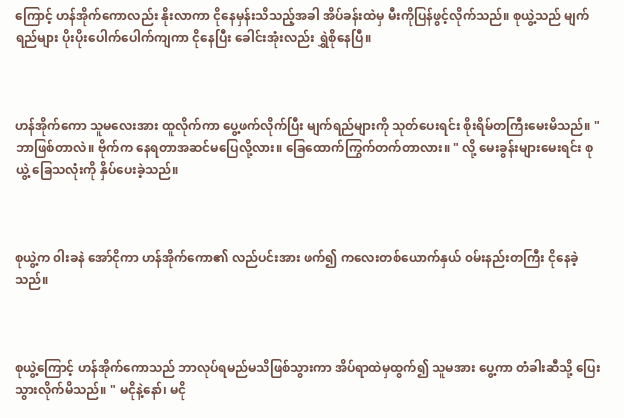ကြောင့် ဟန်အိုက်ကောလည်း နိုးလာကာ ငိုနေမှန်းသိသည့်အခါ အိပ်ခန်းထဲမှ မီးကိုပြန်ဖွင့်လိုက်သည်။ စုယွဲ့သည် မျက်ရည်များ ပိုးပိုးပေါက်ပေါက်ကျကာ ငိုနေပြီး ခေါင်းအုံးလည်း ရွှဲစိုနေပြီ။



ဟန်အိုက်ကော သူမလေးအား ထူလိုက်ကာ ပွေ့ဖက်လိုက်ပြီး မျက်ရည်များကို သုတ်ပေးရင်း စိုးရိမ်တကြီးမေးမိသည်။ " ဘာဖြစ်တာလဲ။ ဗိုက်က နေရတာအဆင်မပြေလို့လား။ ခြေထောက်ကြွက်တက်တာလား။ " လို့ မေးခွန်းများမေးရင်း စုယွဲ့ ခြေသလုံးကို နှိပ်ပေးခဲ့သည်။



စုယွဲ့က ၀ါးခနဲ အော်ငိုကာ ဟန်အိုက်ကော၏ လည်ပင်းအား ဖက်၍ ကလေးတစ်ယောက်နှယ် ၀မ်းနည်းတကြီး ငိုနေခဲ့သည်။



စုယွဲ့ကြောင့် ဟန်အိုက်ကောသည် ဘာလုပ်ရမည်မသိဖြစ်သွားကာ အိပ်ရာထဲမှထွက်၍ သူမအား ပွေ့ကာ တံခါးဆီသို့ ပြေးသွားလိုက်မိသည်။ " မငိုနဲ့နော်၊ မငို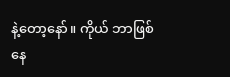နဲ့တော့နော်။ ကိုယ် ဘာဖြစ်နေ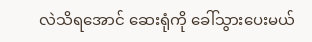လဲသိရအောင် ဆေးရုံကို ခေါ်သွားပေးမယ်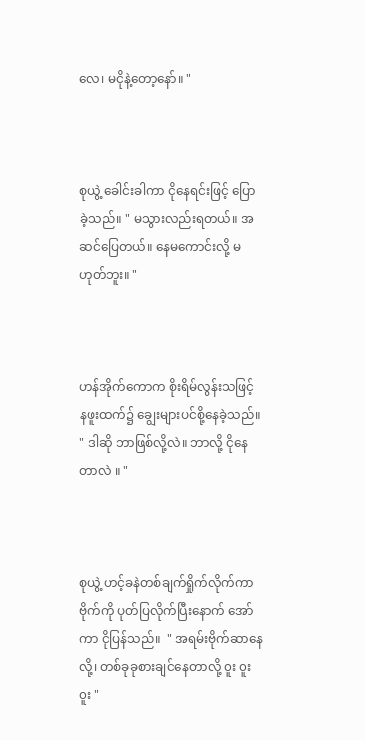လေ၊ မငိုနဲ့တော့နော်။ "



စုယွဲ့ ခေါင်းခါကာ ငိုနေရင်းဖြင့် ပြောခဲ့သည်။ " မသွားလည်းရတယ်။ အဆင်ပြေတယ်။ နေမကောင်းလို့ မဟုတ်ဘူး။ "



ဟန်အိုက်ကောက စိုးရိမ်လွန်းသဖြင့် နဖူးထက်၌ ချွေးများပင်စို့နေခဲ့သည်။ " ဒါဆို ဘာဖြစ်လို့လဲ။ ဘာလို့ ငိုနေတာလဲ ။ "



စုယွဲ့ ဟင့်ခနဲတစ်ချက်ရှိုက်လိုက်ကာ ဗိုက်ကို ပုတ်ပြလိုက်ပြီးနောက် အော်ကာ ငိုပြန်သည်။  " အရမ်းဗိုက်ဆာနေလို့၊ တစ်ခုခုစားချင်နေတာလို့ ၀ူး ၀ူး ၀ူး "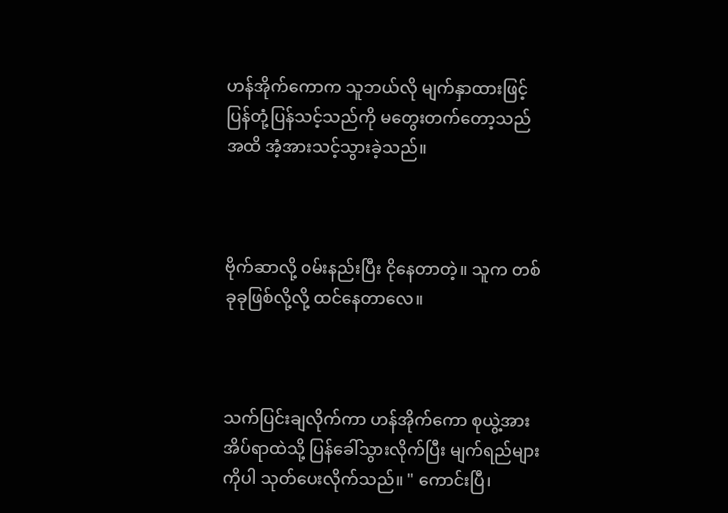ဟန်အိုက်ကောက သူဘယ်လို မျက်နှာထားဖြင့် ပြန်တုံ့ပြန်သင့်သည်ကို မတွေးတက်တော့သည်အထိ အံ့အားသင့်သွားခဲ့သည်။



ဗိုက်ဆာလို့ ၀မ်းနည်းပြီး ငိုနေတာတဲ့။ သူက တစ်ခုခုဖြစ်လို့လို့ ထင်နေတာလေ။



သက်ပြင်းချလိုက်ကာ ဟန်အိုက်ကော စုယွဲ့အား အိပ်ရာထဲသို့ ပြန်ခေါ်သွားလိုက်ပြီး မျက်ရည်များကိုပါ သုတ်ပေးလိုက်သည်။ " ကောင်းပြီ၊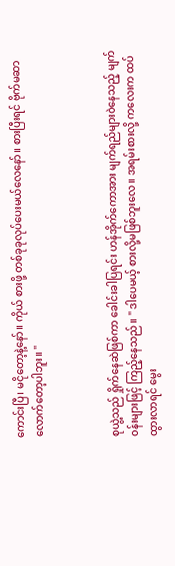ကောင်းပြီ၊ မငိုတော့နဲ့နော်။ ကိုယ် စားဖို့ တစ်ခုခုလုပ်ပေးမယ်လေနော်။ စားပြီးရင် ဗိုက်မဆာလောက်တော့ပါဘူး။ "



စုယွဲ့သည် ရှိုက်နေဆဲဖြစ်ကာ ခေါင်းခါပြရင်း ဟန်အိုက်ကောအား မျက်ရည်များ၀ဲနေသည့် မျက်၀န်းများဖြင့် ကြည့်နေသည်။ " ဒါပေမယ့် စားလို့မဖြစ်ဘူးလေ။ အရမ်းစားလို့ ကလေးက ထပ်ထွားလာရင် မွေး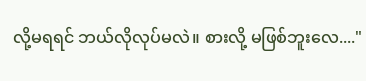လို့မရရင် ဘယ်လိုလုပ်မလဲ။ စားလို့ မဖြစ်ဘူးလေ...."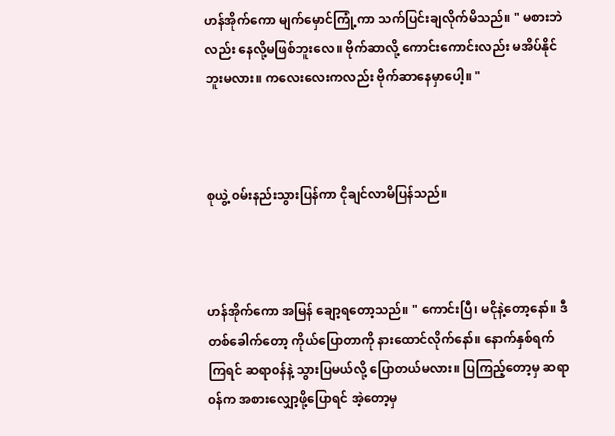ဟန်အိုက်ကော မျက်မှောင်ကြုံ့ကာ သက်ပြင်းချလိုက်မိသည်။ " မစားဘဲလည်း နေလို့မဖြစ်ဘူးလေ။ ဗိုက်ဆာလို့ ကောင်းကောင်းလည်း မအိပ်နိုင်ဘူးမလား။ ကလေးလေးကလည်း ဗိုက်ဆာနေမှာပေါ့။ "



စုယွဲ့ ၀မ်းနည်းသွားပြန်ကာ ငိုချင်လာမိပြန်သည်။



ဟန်အိုက်ကော အမြန် ချော့ရတော့သည်။ " ကောင်းပြီ၊ မငိုနဲ့တော့နော်။ ဒီတစ်ခေါက်တော့ ကိုယ်ပြောတာကို နားထောင်လိုက်နော်။ နောက်နှစ်ရက်ကြရင် ဆရာ၀န်နဲ့ သွားပြမယ်လို့ ပြောတယ်မလား။ ပြကြည့်တော့မှ ဆရာ၀န်က အစားလျှော့ဖို့ပြောရင် အဲ့တော့မှ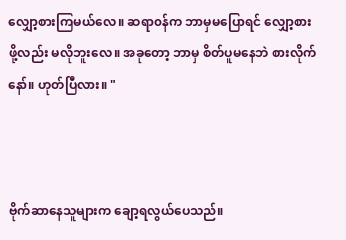လျှော့စားကြမယ်လေ။ ဆရာ၀န်က ဘာမှမပြောရင် လျှော့စားဖို့လည်း မလိုဘူးလေ။ အခုတော့ ဘာမှ စိတ်ပူမနေဘဲ စားလိုက်နော်။ ဟုတ်ပြီလား။ "



ဗိုက်ဆာနေသူများက ချော့ရလွယ်ပေသည်။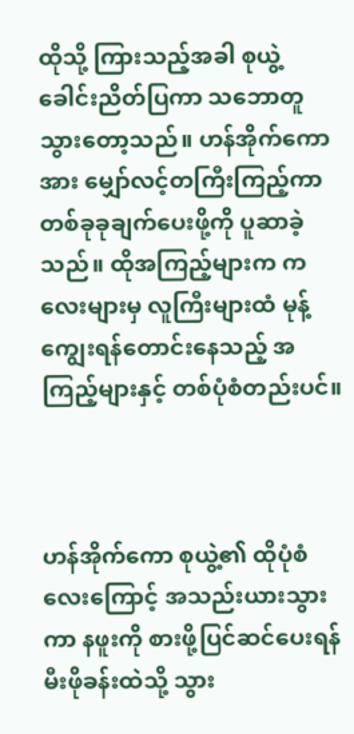ထိုသို့ ကြားသည့်အခါ စုယွဲ့ ခေါင်းညိတ်ပြကာ သဘောတူသွားတော့သည်။ ဟန်အိုက်ကောအား မျှော်လင့်တကြီးကြည့်ကာ တစ်ခုခုချက်ပေးဖို့ကို ပူဆာခဲ့သည်။ ထိုအကြည့်များက ကလေးများမှ လူကြီးများထံ မုန့်ကျွေးရန်တောင်းနေသည့် အကြည့်များနှင့် တစ်ပုံစံတည်းပင်။



ဟန်အိုက်ကော စုယွဲ့၏ ထိုပုံစံလေးကြောင့် အသည်းယားသွားကာ နဖူးကို စားဖို့ပြင်ဆင်ပေးရန် မီးဖိုခန်းထဲသို့ သွား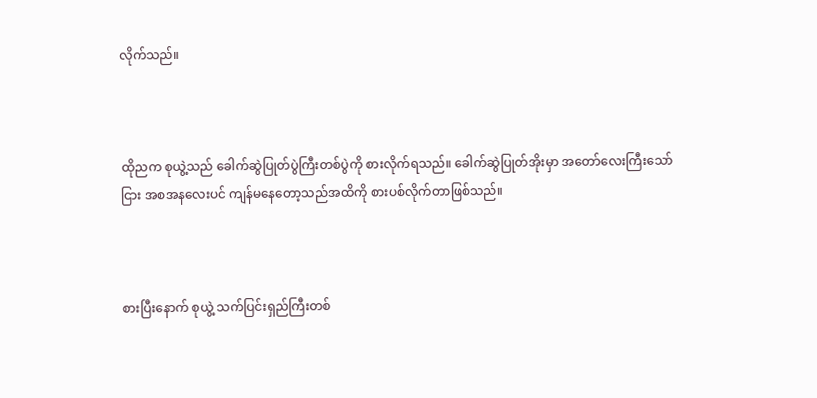လိုက်သည်။



ထိုညက စုယွဲ့သည် ခေါက်ဆွဲပြုတ်ပွဲကြီးတစ်ပွဲကို စားလိုက်ရသည်။ ခေါက်ဆွဲပြုတ်အိုးမှာ အတော်လေးကြီးသော်ငြား အစအနလေးပင် ကျန်မနေတော့သည်အထိကို စားပစ်လိုက်တာဖြစ်သည်။



စားပြီးနောက် စုယွဲ့ သက်ပြင်းရှည်ကြီးတစ်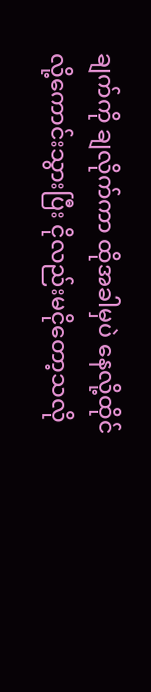ချက်ကို ချလိုက်ကာ ထိုအခါမှပဲ နေလို့ထိုင်လို့ကောင်းသွားပြီး ငိုလည်းမငိုတော့သလို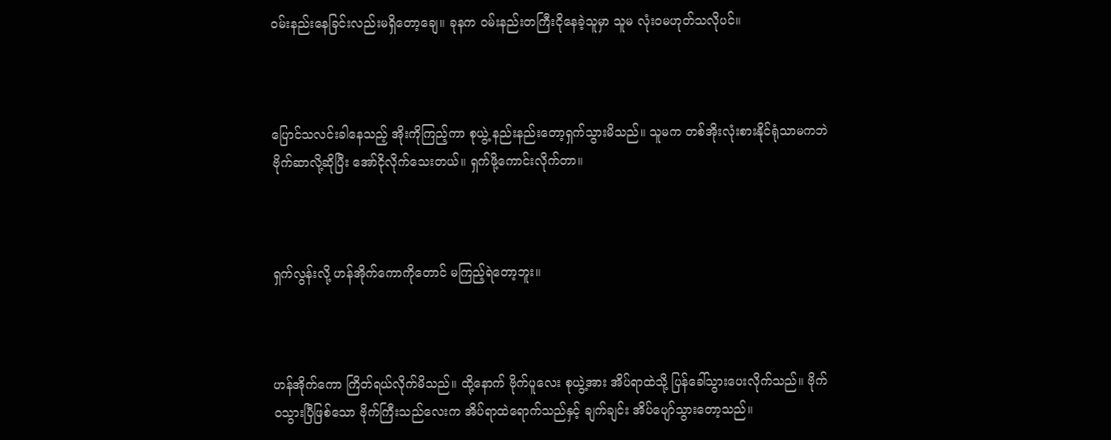၀မ်းနည်းနေခြင်းလည်းမရှိတော့ချေ။ ခုနက ၀မ်းနည်းတကြီးငိုနေခဲ့သူမှာ သူမ လုံး၀မဟုတ်သလိုပင်။



ပြောင်သလင်းခါနေသည့် အိုးကိုကြည့်ကာ စုယွဲ့ နည်းနည်းတော့ရှက်သွားမိသည်။ သူမက တစ်အိုးလုံးစားနိုင်ရုံသာမကဘဲ ဗိုက်ဆာလို့ဆိုပြီး အော်ငိုလိုက်သေးတယ်။ ရှက်ဖို့ကောင်းလိုက်တာ။



ရှက်လွန်းလို့ ဟန်အိုက်ကောကိုတောင် မကြည့်ရဲတော့ဘူး။



ဟန်အိုက်ကော ကြိတ်ရယ်လိုက်မိသည်။ ထို့နောက် ဗိုက်ပူလေး စုယွဲ့အား အိပ်ရာထဲသို့ ပြန်ခေါ်သွားပေးလိုက်သည်။ ဗိုက်၀သွားပြီဖြစ်သော ဗိုက်ကြီးသည်လေးက အိပ်ရာထဲရောက်သည်နှင့် ချက်ချင်း အိပ်ပျော်သွားတော့သည်။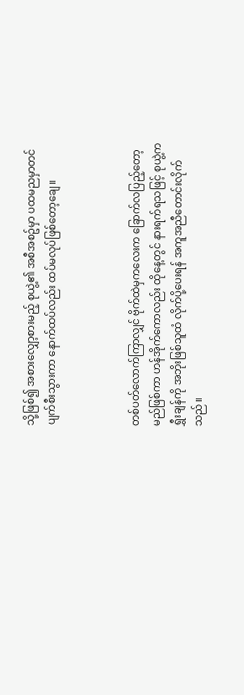သို့ဖြစ်၍ အစားလျှော့စားမည့် စုယွဲ့၏ အစီအစဥ်မှာ ပထမညမှာတင် ပျက်စီးသွားကာ နောက်ထပ်လည်း ထပ်မလုပ်ဖြစ်တော့ချေ။



တစ်ပတ်လောက်ကြာလျှင် ဗိုက်ထဲမှကလေးက ခြောက်လပြည့်တော့မည်ဖြစ်ကာ ဟန်အိုက်ကောလည်း ထိုနေ့တွင် နားရက်ရသဖြင့် စုယွဲ့က ရွှီးချန်ကို အဘိုးဖြစ်သူထံ လိုက်ပို့ပေးရန် အကူအညီတောင်းလိုက်သည်။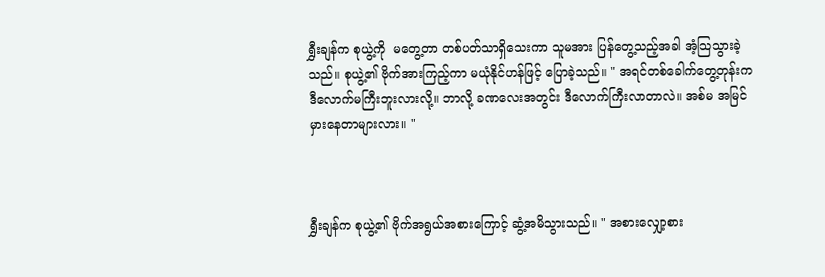ရွှီးချန်က စုယွဲ့ကို  မတွေ့တာ တစ်ပတ်သာရှိသေးကာ သူမအား ပြန်တွေ့သည့်အခါ အံ့သြသွားခဲ့သည်။ စုယွဲ့၏ ဗိုက်အားကြည့်ကာ မယုံနိုင်ဟန်ဖြင့် ပြောခဲ့သည်။ " အရင်တစ်ခေါက်တွေ့တုန်းက ဒီလောက်မကြီးဘူးလားလို့။ ဘာလို့ ခဏလေးအတွင်း ဒီလောက်ကြီးလာတာလဲ။ အစ်မ အမြင်မှားနေတာများလား။ "



ရွှီးချန်က စုယွဲ့၏ ဗိုက်အရွယ်အစားကြောင့် ဆွံ့အမိသွားသည်။ " အစားလျှော့စား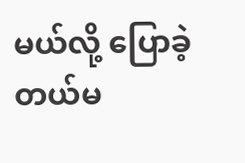မယ်လို့ ပြောခဲ့တယ်မ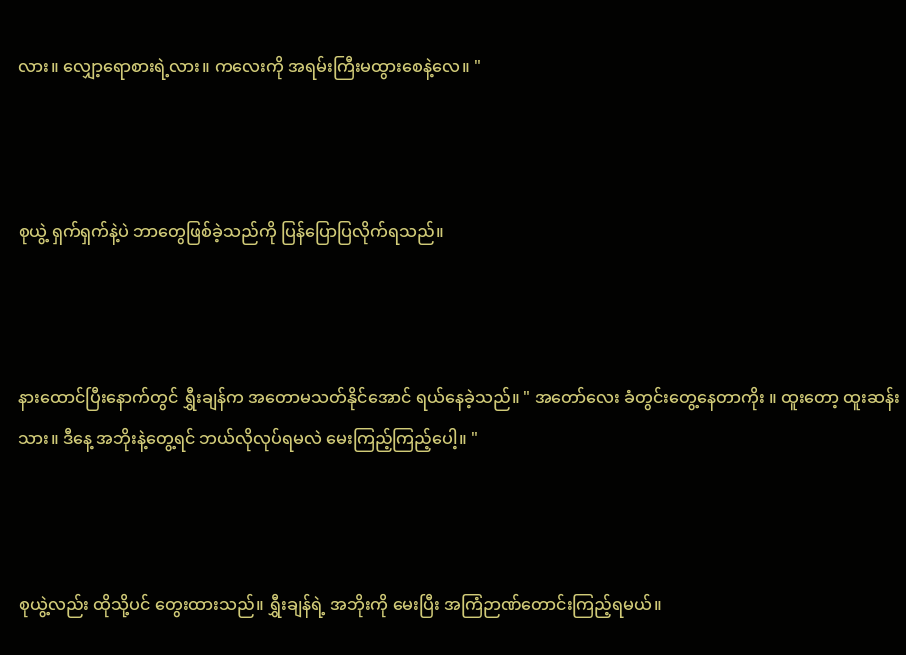လား။ လျှော့ရောစားရဲ့လား။ ကလေးကို အရမ်းကြီးမထွားစေနဲ့လေ။ "



စုယွဲ့ ရှက်ရှက်နဲ့ပဲ ဘာတွေဖြစ်ခဲ့သည်ကို ပြန်ပြောပြလိုက်ရသည်။



နားထောင်ပြီးနောက်တွင် ရွှီးချန်က အတောမသတ်နိုင်အောင် ရယ်နေခဲ့သည်။ " အတော်လေး ခံတွင်းတွေ့နေတာကိုး ။ ထူးတော့ ထူးဆန်းသား။ ဒီနေ့ အဘိုးနဲ့တွေ့ရင် ဘယ်လိုလုပ်ရမလဲ မေးကြည့်ကြည့်ပေါ့။ "



စုယွဲ့လည်း ထိုသို့ပင် တွေးထားသည်။ ရွှီးချန်ရဲ့ အဘိုးကို မေးပြီး အကြံဉာဏ်တောင်းကြည့်ရမယ်။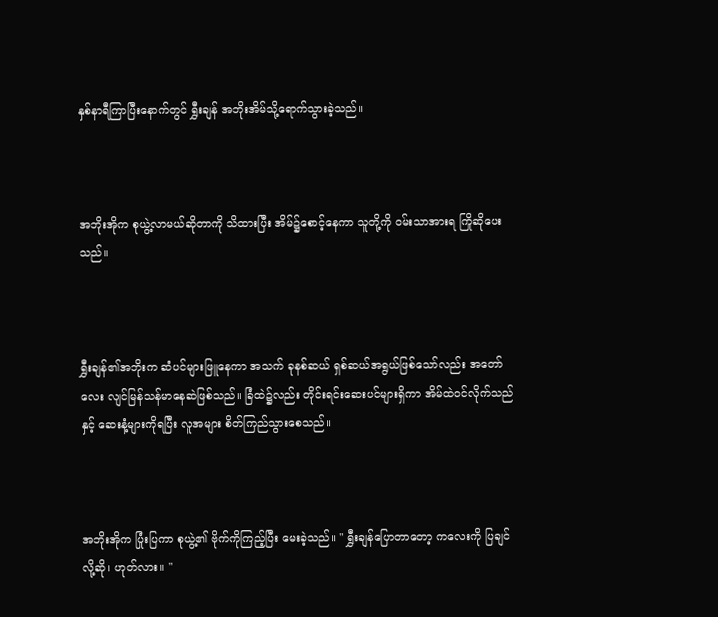နှစ်နာရီကြာပြီးနောက်တွင် ရွှီးချန် အဘိုးအိမ်သို့ရောက်သွားခဲ့သည်။



အဘိုးအိုက စုယွဲ့လာမယ်ဆိုတာကို သိထားပြီး အိမ်၌စောင့်နေကာ သူတို့ကို ၀မ်းသာအားရ ကြိုဆိုပေးသည်။



ရွှီးချန်၏အဘိုးက ဆံပင်များဖြူနေကာ အသက် ခုနစ်ဆယ် ရှစ်ဆယ်အရွယ်ဖြစ်သော်လည်း အတော်လေး လျင်မြန်သန်မာနေဆဲဖြစ်သည်။ ခြံထဲ၌လည်း တိုင်းရင်းဆေးပင်များရှိကာ အိမ်ထဲ၀င်လိုက်သည်နှင့် ဆေးနံ့များကိုရပြီး လူအများ စိတ်ကြည်သွားစေသည်။



အဘိုးအိုက ပြုံးပြကာ စုယွဲ့၏ ဗိုက်ကိုကြည့်ပြီး မေးခဲ့သည်။ " ရွှီးချန်ပြောတာတော့ ကလေးကို ပြချင်လို့ဆို၊ ဟုတ်လား။ "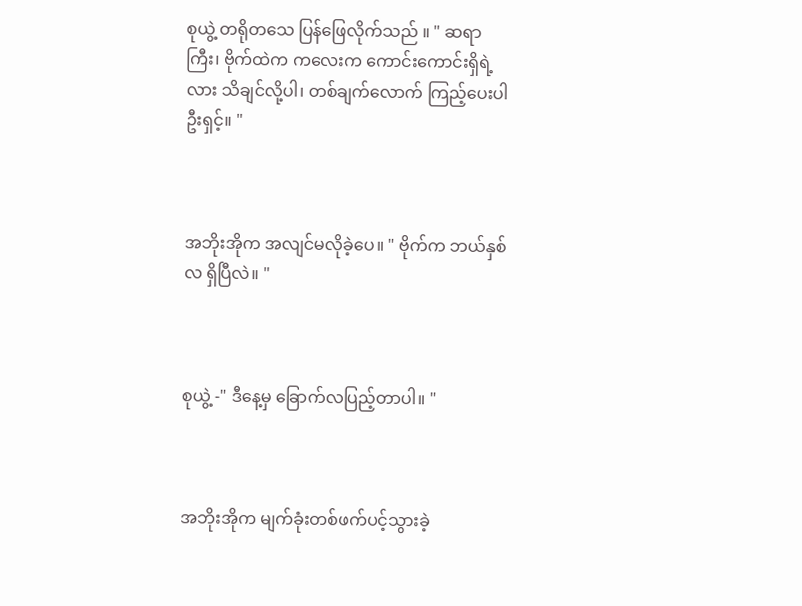စုယွဲ့ တရိုတသေ ပြန်ဖြေလိုက်သည် ။ " ဆရာကြီး၊ ဗိုက်ထဲက ကလေးက ကောင်းကောင်းရှိရဲ့လား သိချင်လို့ပါ၊ တစ်ချက်လောက် ကြည့်ပေးပါဦးရှင့်။ "



အဘိုးအိုက အလျင်မလိုခဲ့ပေ။ " ဗိုက်က ဘယ်နှစ်လ ရှိပြီလဲ။ "



စုယွဲ့ -" ဒီနေ့မှ ခြောက်လပြည့်တာပါ။ "



အဘိုးအိုက မျက်ခုံးတစ်ဖက်ပင့်သွားခဲ့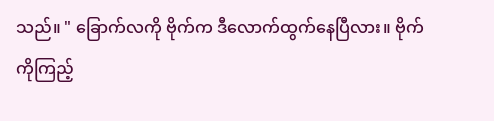သည်။ " ခြောက်လကို ဗိုက်က ဒီလောက်ထွက်နေပြီလား။ ဗိုက်ကိုကြည့်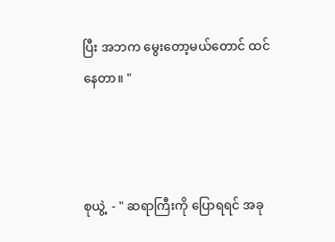ပြီး အဘက မွေးတော့မယ်တောင် ထင်နေတာ။ "



စုယွဲ့  - " ဆရာကြီးကို ပြောရရင် အခု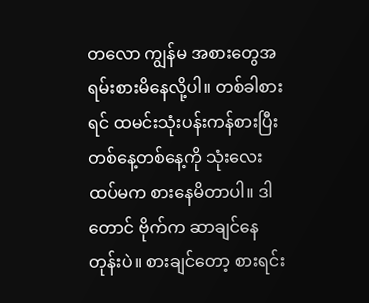တလော ကျွန်မ အစားတွေအရမ်းစားမိနေလို့ပါ။ တစ်ခါစားရင် ထမင်းသုံးပန်းကန်စားပြီး တစ်နေ့တစ်နေ့ကို သုံးလေးထပ်မက စားနေမိတာပါ။ ဒါတောင် ဗိုက်က ဆာချင်နေတုန်းပဲ။ စားချင်တော့ စားရင်း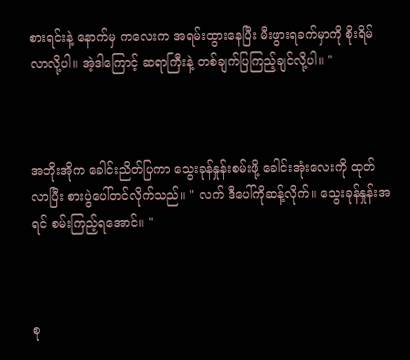စားရင်းနဲ့ နောက်မှ ကလေးက အရမ်းထွားနေပြီး မီးဖွားရခက်မှာကို စိုးရိမ်လာလို့ပါ။ အဲ့ဒါကြောင့် ဆရာကြီးနဲ့ တစ်ချက်ပြကြည့်ချင်လို့ပါ။ "



အဘိုးအိုက ခေါင်းညိတ်ပြကာ သွေးခုန်နှုန်းစမ်းဖို့ ခေါင်းအုံးလေးကို ထုတ်လာပြီး စားပွဲပေါ်တင်လိုက်သည်။ " လက် ဒီပေါ်ကိုဆန့်လိုက်။ သွေးခုန်နှုန်းအရင် စမ်းကြည့်ရအောင်။ "



စု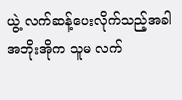ယွဲ့ လက်ဆန့်ပေးလိုက်သည့်အခါ အဘိုးအိုက သူမ လက်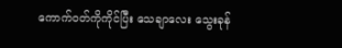ကောက်၀တ်ကိုကိုင်ပြီး သေချာလေး သွေးခုန်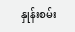နှုန်းစမ်း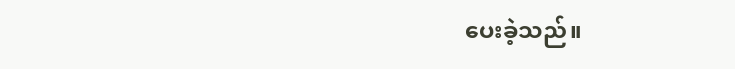ပေးခဲ့သည်။